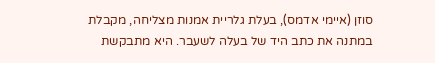סוזן (איימי אדמס), בעלת גלריית אמנות מצליחה, מקבלת במתנה את כתב היד של בעלה לשעבר. היא מתבקשת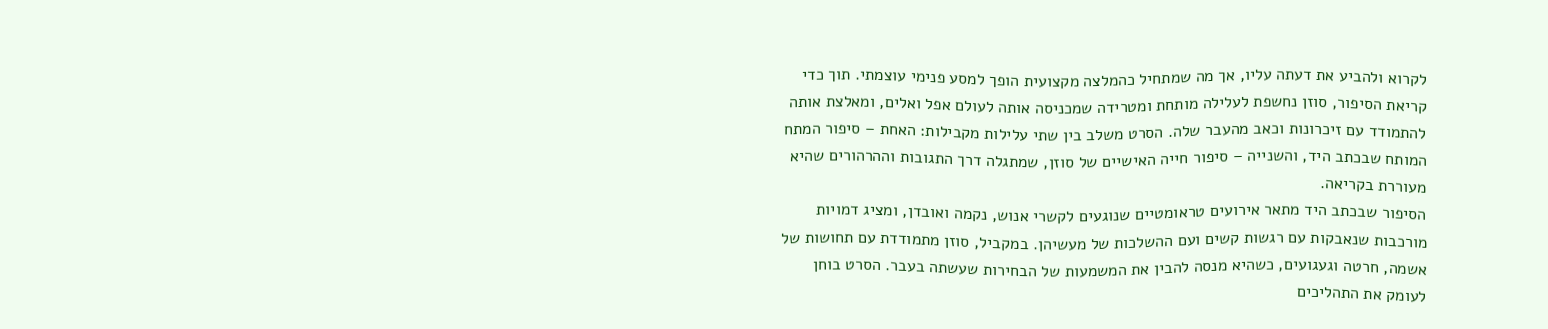לקרוא ולהביע את דעתה עליו, אך מה שמתחיל כהמלצה מקצועית הופך למסע פנימי עוצמתי. תוך כדי קריאת הסיפור, סוזן נחשפת לעלילה מותחת ומטרידה שמכניסה אותה לעולם אפל ואלים, ומאלצת אותה להתמודד עם זיכרונות וכאב מהעבר שלה. הסרט משלב בין שתי עלילות מקבילות: האחת – סיפור המתח המותח שבכתב היד, והשנייה – סיפור חייה האישיים של סוזן, שמתגלה דרך התגובות וההרהורים שהיא מעוררת בקריאה.
הסיפור שבכתב היד מתאר אירועים טראומטיים שנוגעים לקשרי אנוש, נקמה ואובדן, ומציג דמויות מורכבות שנאבקות עם רגשות קשים ועם ההשלכות של מעשיהן. במקביל, סוזן מתמודדת עם תחושות של אשמה, חרטה וגעגועים, כשהיא מנסה להבין את המשמעות של הבחירות שעשתה בעבר. הסרט בוחן לעומק את התהליכים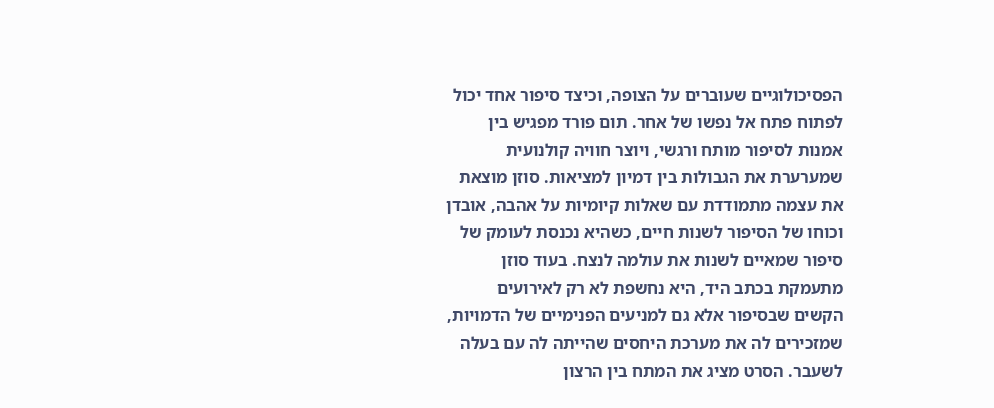הפסיכולוגיים שעוברים על הצופה, וכיצד סיפור אחד יכול לפתוח פתח אל נפשו של אחר. תום פורד מפגיש בין אמנות לסיפור מותח ורגשי, ויוצר חוויה קולנועית שמערערת את הגבולות בין דמיון למציאות. סוזן מוצאת את עצמה מתמודדת עם שאלות קיומיות על אהבה, אובדן וכוחו של הסיפור לשנות חיים, כשהיא נכנסת לעומק של סיפור שמאיים לשנות את עולמה לנצח. בעוד סוזן מתעמקת בכתב היד, היא נחשפת לא רק לאירועים הקשים שבסיפור אלא גם למניעים הפנימיים של הדמויות, שמזכירים לה את מערכת היחסים שהייתה לה עם בעלה לשעבר. הסרט מציג את המתח בין הרצון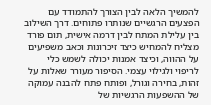להמשיך הלאה לבין הצורך להתמודד עם הפצעים הרגשיים שנותרו פתוחים. דרך השילוב בין עלילת המתח לבין דרמה אישית, תום פורד מצליח להמחיש כיצד זיכרונות וכאב משפיעים על ההווה, וכיצד אמנות יכולה לשמש כלי לריפוי ולגילוי עצמי. הסיפור מעורר שאלות על זהות, בחירה וגורל, ופותח פתח להבנה עמוקה של ההשפעות הרגשיות של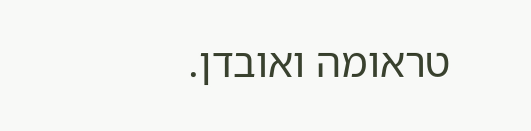טראומה ואובדן.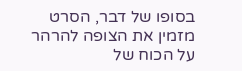בסופו של דבר, הסרט מזמין את הצופה להרהר על הכוח של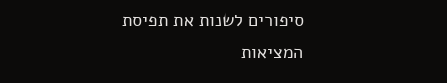סיפורים לשנות את תפיסת המציאות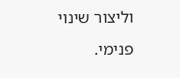וליצור שינוי פנימי.